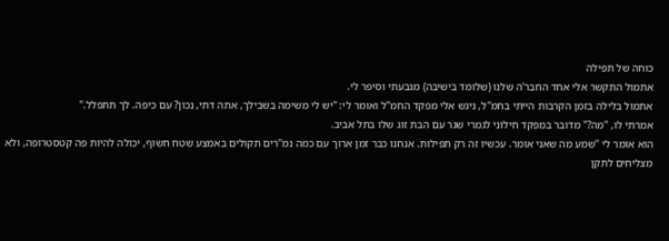כוחה של תפילה
אתמול התקשר אלי אחד החבר'ה שלנו (שלומד בישיבה) מגבעתי וסיפר לי.
אתמול בלילה בזמן הקרבות הייתי בחמ"ל, ניגש אלי מפקד החמ"ל ואומר לי: "יש לי משימה בשבילך, אתה דתי, נכון? עם כיפה. לך תתפלל."
אמרתי לו, "מה?" מדובר במפקד חילוני לגמרי שגר עם הבת זוג שלו בתל אביב.
הוא אומר לי "שמע מה שאני אומר. עכשיו זה רק תפילות. אנחנו כבר זמן ארוך עם כמה נמ"רים תקולים באמצע שטח חשוף, יכולה להיות פה קטסטרופה, ולא מצליחים לתקן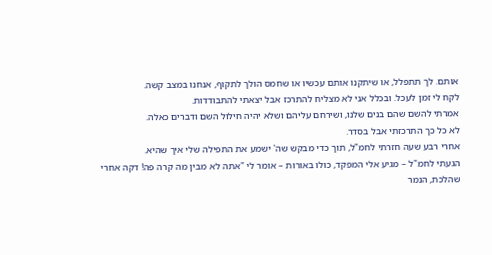אותם. לך תתפלל, או שיתקנו אותם עכשיו או שחמס הולך לתקוף, אנחנו במצב קשה.
לקח לי זמן לעכל. ובכלל אני לא מצליח להתרכז אבל יצאתי להתבודדות.
אמרתי להשם שהם בנים שלנו, ושירחם עליהם ושלא יהיה חילול השם ודברים כאלה.
לא כל כך התרכזתי אבל בסדר.
אחרי רבע שעה חזרתי לחמ"ל, תוך כדי מבקש שה' ישמע את התפילה שלי איך שהיא.
הגעתי לחמ"ל – מגיע אלי המפקד, כולו באורות – אומר לי "אתה לא מבין מה קרה פה! דקה אחרי שהלכת, הנמר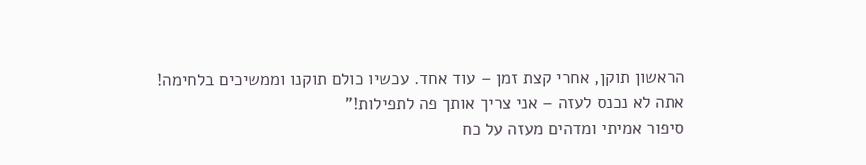הראשון תוקן, אחרי קצת זמן – עוד אחד. עכשיו כולם תוקנו וממשיכים בלחימה!
אתה לא נכנס לעזה – אני צריך אותך פה לתפילות!"
סיפור אמיתי ומדהים מעזה על כח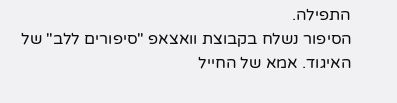התפילה.
הסיפור נשלח בקבוצת וואצאפ "סיפורים ללב" של האיגוד. אמא של החייל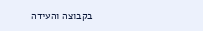בקבוצה והעידה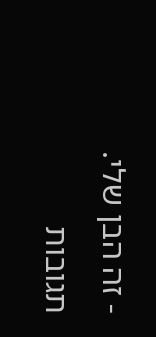- זה הבן שלי.
תגובות